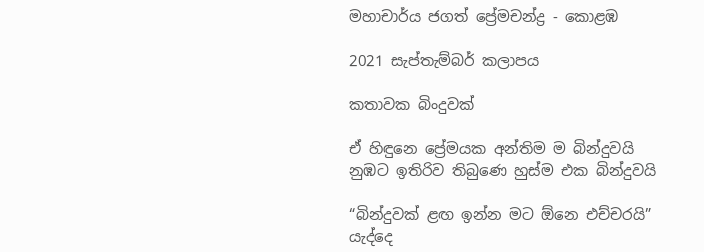මහාචාර්ය ජගත් ප්‍රේමචන්ද්‍ර - කොළඹ

2021 සැප්තැම්බර් කලාපය

කතාවක බිංදුවක්

ඒ හිඳුනෙ ප්‍රේමයක අන්තිම ම බින්දුවයි
නුඹට ඉතිරිව තිබුණෙ හුස්ම එක බින්දුවයි

“බින්දුවක් ළඟ ඉන්න මට ඕනෙ එච්චරයි”
යැද්දෙ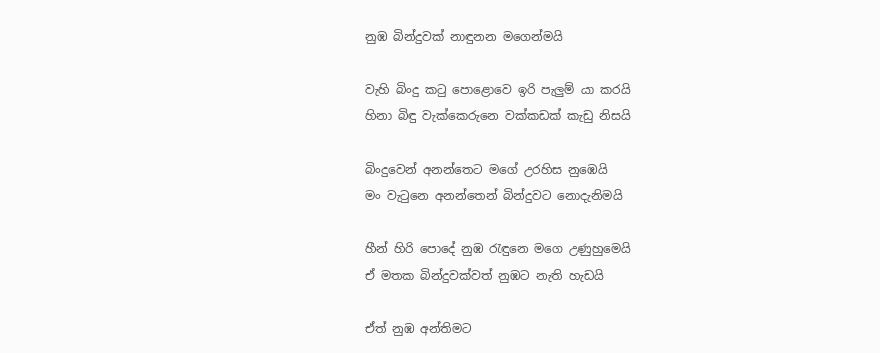නුඹ බින්දුවක් නාඳුනන මගෙන්මයි

වැහි බිංදු කටු පොළොවෙ ඉරි පැලුම් යා කරයි
හිනා බිඳු වැක්කෙරුනෙ වක්කඩක් කැඩු නිසයි

බිංදුවෙන් අනන්තෙට මගේ උරහිස නුඹෙයි
මං වැටුනෙ අනන්තෙන් බින්දුවට නොදැනිමයි

හීන් හිරි පොදේ නුඹ රැඳුනෙ මගෙ උණුහුමෙයි
ඒ මතක බින්දුවක්වත් නුඹට නැති හැඩයි

ඒත් නුඹ අන්තිමට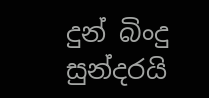දුන් බිංදු සුන්දරයි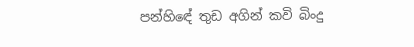පන්හිඳේ තුඩ අගින් කවි බිංදු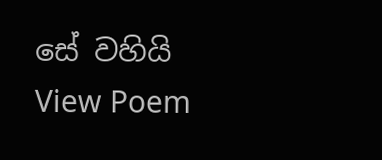සේ වහියි
View Poem